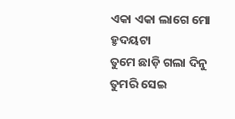ଏକା ଏକା ଲାଗେ ମୋ ହ୍ଠଦୟଟା
ତୁମେ ଛାଡ଼ି ଗଲା ଦିନୁ
ତୁମରି ସେଇ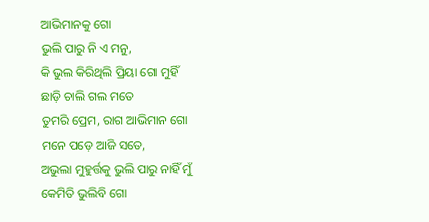ଆଭିମାନକୁ ଗୋ
ଭୁଲି ପାରୁ ନି ଏ ମନୁ,
କି ଭୁଲ କିରିଥିଲି ପ୍ରିୟା ଗୋ ମୁହିଁ
ଛାଡ଼ି ଚାଲି ଗଲ ମତେ
ତୁମରି ପ୍ରେମ, ରାଗ ଆଭିମାନ ଗୋ
ମନେ ପଡ଼େ ଆଜି ସତେ,
ଅଭୁଲା ମୁହୁର୍ତ୍ତକୁ ଭୁଲି ପାରୁ ନାହିଁ ମୁଁ
କେମିତି ଭୁଲିବି ଗୋ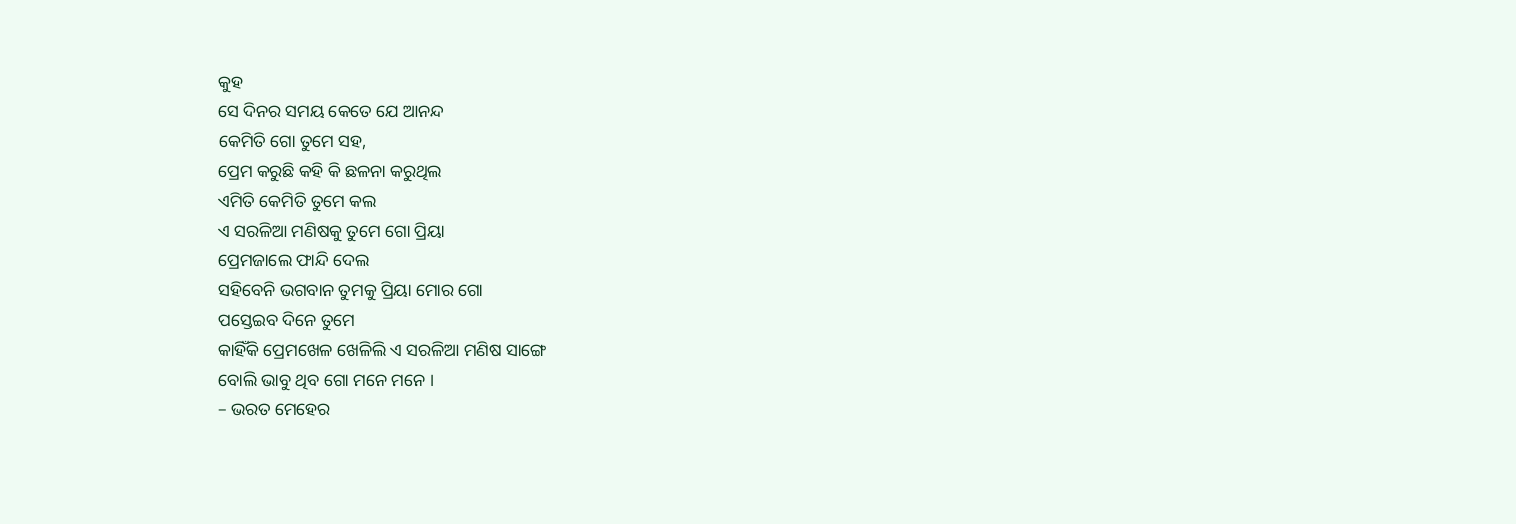କୁହ
ସେ ଦିନର ସମୟ କେତେ ଯେ ଆନନ୍ଦ
କେମିତି ଗୋ ତୁମେ ସହ,
ପ୍ରେମ କରୁଛି କହି କି ଛଳନା କରୁଥିଲ
ଏମିତି କେମିତି ତୁମେ କଲ
ଏ ସରଳିଆ ମଣିଷକୁ ତୁମେ ଗୋ ପ୍ରିୟା
ପ୍ରେମଜାଲେ ଫାନ୍ଦି ଦେଲ
ସହିବେନି ଭଗବାନ ତୁମକୁ ପ୍ରିୟା ମୋର ଗୋ
ପସ୍ତେଇବ ଦିନେ ତୁମେ
କାହିଁକି ପ୍ରେମଖେଳ ଖେଳିଲି ଏ ସରଳିଆ ମଣିଷ ସାଙ୍ଗେ
ବୋଲି ଭାବୁ ଥିବ ଗୋ ମନେ ମନେ ।
– ଭରତ ମେହେର